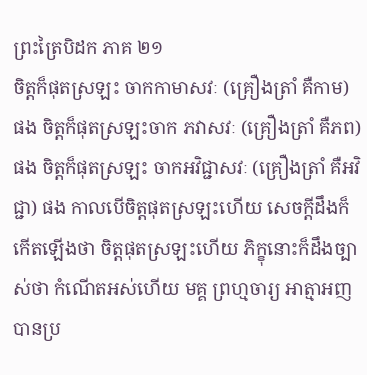ព្រះត្រៃបិដក ភាគ ២១
ចិត្តក៏ផុតស្រឡះ ចាកកាមាសវៈ (គ្រឿងត្រាំ គឺកាម) ផង ចិត្តក៏ផុតស្រឡះចាក ភវាសវៈ (គ្រឿងត្រាំ គឺភព) ផង ចិត្តក៏ផុតស្រឡះ ចាកអវិជ្ជាសវៈ (គ្រឿងត្រាំ គឺអវិជ្ជា) ផង កាលបើចិត្តផុតស្រឡះហើយ សេចក្តីដឹងក៏កើតឡើងថា ចិត្តផុតស្រឡះហើយ ភិក្ខុនោះក៏ដឹងច្បាស់ថា កំណើតអស់ហើយ មគ្គ ព្រហ្មចារ្យ អាត្មាអញ បានប្រ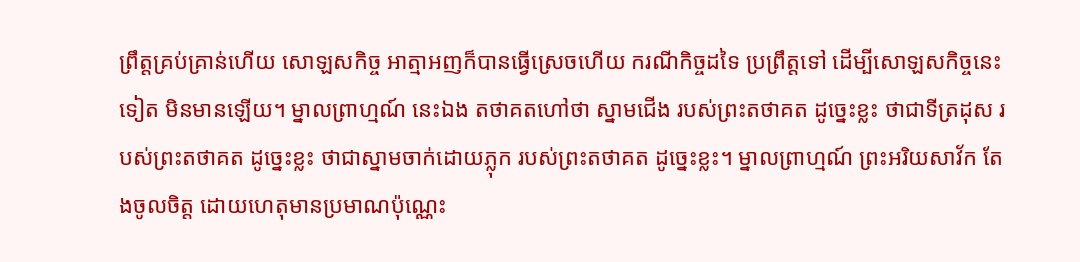ព្រឹត្តគ្រប់គ្រាន់ហើយ សោឡសកិច្ច អាត្មាអញក៏បានធ្វើស្រេចហើយ ករណីកិច្ចដទៃ ប្រព្រឹត្តទៅ ដើម្បីសោឡសកិច្ចនេះទៀត មិនមានឡើយ។ ម្នាលព្រាហ្មណ៍ នេះឯង តថាគតហៅថា ស្នាមជើង របស់ព្រះតថាគត ដូច្នេះខ្លះ ថាជាទីត្រដុស របស់ព្រះតថាគត ដូច្នេះខ្លះ ថាជាស្នាមចាក់ដោយភ្លុក របស់ព្រះតថាគត ដូច្នេះខ្លះ។ ម្នាលព្រាហ្មណ៍ ព្រះអរិយសាវ័ក តែងចូលចិត្ត ដោយហេតុមានប្រមាណប៉ុណ្ណេះ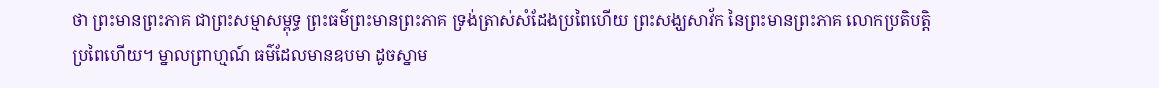ថា ព្រះមានព្រះភាគ ជាព្រះសម្មាសម្ពុទ្ធ ព្រះធម៌ព្រះមានព្រះភាគ ទ្រង់ត្រាស់សំដែងប្រពៃហើយ ព្រះសង្ឃសាវ័ក នៃព្រះមានព្រះភាគ លោកប្រតិបត្តិប្រពៃហើយ។ ម្នាលព្រាហ្មណ៍ ធម៌ដែលមានឧបមា ដូចស្នាម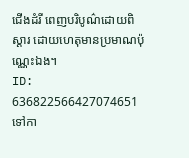ជើងដំរី ពេញបរិបូណ៌ដោយពិស្តារ ដោយហេតុមានប្រមាណប៉ុណ្ណេះឯង។
ID: 636822566427074651
ទៅកា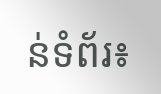ន់ទំព័រ៖